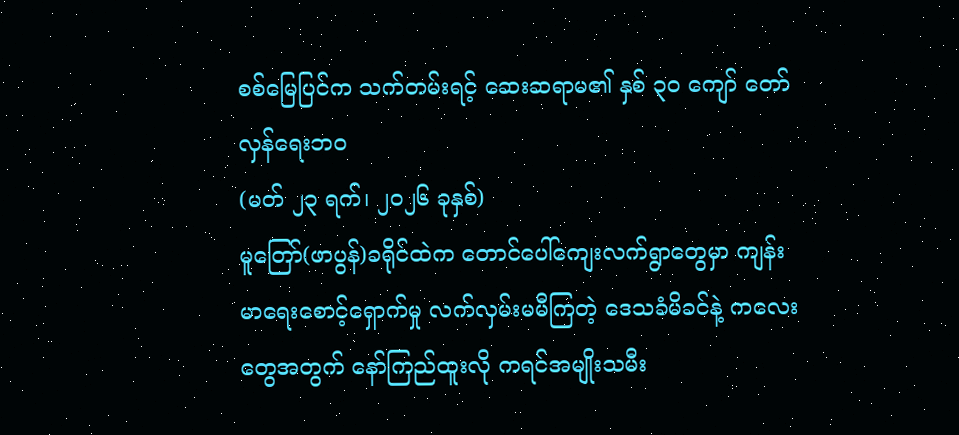စစ်မြေပြင်က သက်တမ်းရင့် ဆေးဆရာမ၏ နှစ် ၃၀ ကျော် တော်လှန်ရေးဘဝ
(မတ် ၂၃ ရက်၊ ၂၀၂၆ ခုနှစ်)
မူတြော်(ဖာပွန်)ခရိုင်ထဲက တောင်ပေါ်ကျေးလက်ရွာတွေမှာ ကျန်းမာရေးစောင့်ရှောက်မှု လက်လှမ်းမမီကြတဲ့ ဒေသခံမိခင်နဲ့ ကလေးတွေအတွက် နော်ကြည်ထူးလို ကရင်အမျိုးသမီး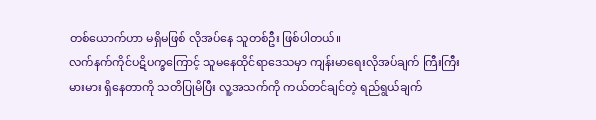တစ်ယောက်ဟာ မရှိမဖြစ် လိုအပ်နေ သူတစ်ဦး ဖြစ်ပါတယ်။
လက်နက်ကိုင်ပဋိပက္ခကြောင့် သူမနေထိုင်ရာဒေသမှာ ကျန်းမာရေးလိုအပ်ချက် ကြီးကြီးမားမား ရှိနေတာကို သတိပြုမိပြီး လူ့အသက်ကို ကယ်တင်ချင်တဲ့ ရည်ရွယ်ချက်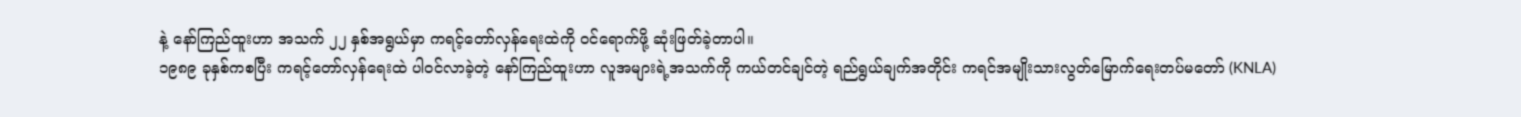နဲ့ နော်ကြည်ထူးဟာ အသက် ၂၂ နှစ်အရွယ်မှာ ကရင့်တော်လှန်ရေးထဲကို ဝင်ရောက်ဖို့ ဆုံးဖြတ်ခဲ့တာပါ။
၁၉၈၉ ခုနှစ်ကစပြီး ကရင့်တော်လှန်ရေးထဲ ပါဝင်လာခဲ့တဲ့ နော်ကြည်ထူးဟာ လူအများရဲ့အသက်ကို ကယ်တင်ချင်တဲ့ ရည်ရွယ်ချက်အတိုင်း ကရင်အမျိုးသားလွတ်မြောက်ရေးတပ်မတော် (KNLA)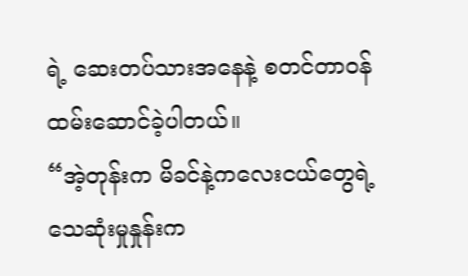ရဲ့ ဆေးတပ်သားအနေနဲ့ စတင်တာဝန်ထမ်းဆောင်ခဲ့ပါတယ်။
“အဲ့တုန်းက မိခင်နဲ့ကလေးငယ်တွေရဲ့ သေဆုံးမှုနှုန်းက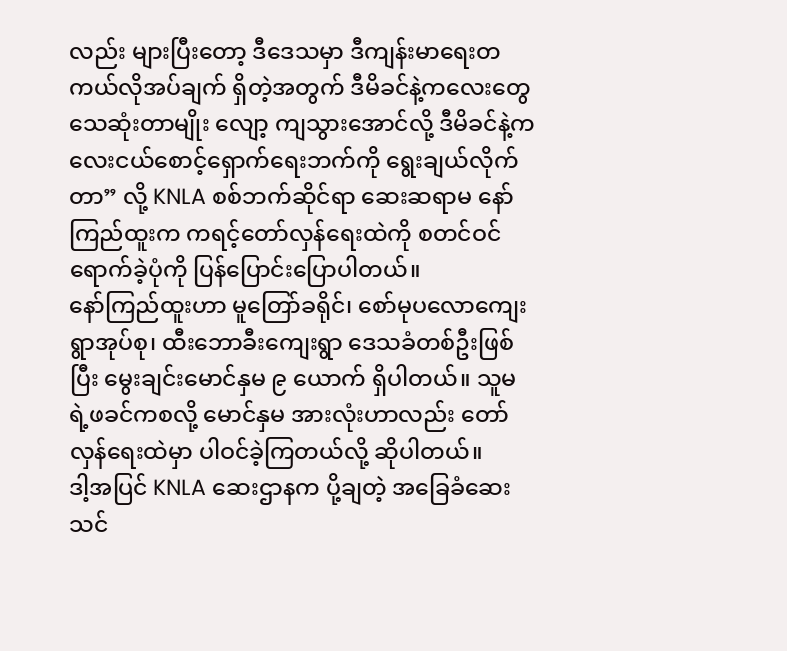လည်း များပြီးတော့ ဒီဒေသမှာ ဒီကျန်းမာရေးတကယ်လိုအပ်ချက် ရှိတဲ့အတွက် ဒီမိခင်နဲ့ကလေးတွေ သေဆုံးတာမျိုး လျော့ ကျသွားအောင်လို့ ဒီမိခင်နဲ့ကလေးငယ်စောင့်ရှောက်ရေးဘက်ကို ရွေးချယ်လိုက်တာ” လို့ KNLA စစ်ဘက်ဆိုင်ရာ ဆေးဆရာမ နော်ကြည်ထူးက ကရင့်တော်လှန်ရေးထဲကို စတင်ဝင်ရောက်ခဲ့ပုံကို ပြန်ပြောင်းပြောပါတယ်။
နော်ကြည်ထူးဟာ မူတြော်ခရိုင်၊ စော်မုပလောကျေးရွာအုပ်စု၊ ထီးဘောခီးကျေးရွာ ဒေသခံတစ်ဦးဖြစ်ပြီး မွေးချင်းမောင်နှမ ၉ ယောက် ရှိပါတယ်။ သူမရဲ့ဖခင်ကစလို့ မောင်နှမ အားလုံးဟာလည်း တော်လှန်ရေးထဲမှာ ပါဝင်ခဲ့ကြတယ်လို့ ဆိုပါတယ်။
ဒါ့အပြင် KNLA ဆေးဌာနက ပို့ချတဲ့ အခြေခံဆေးသင်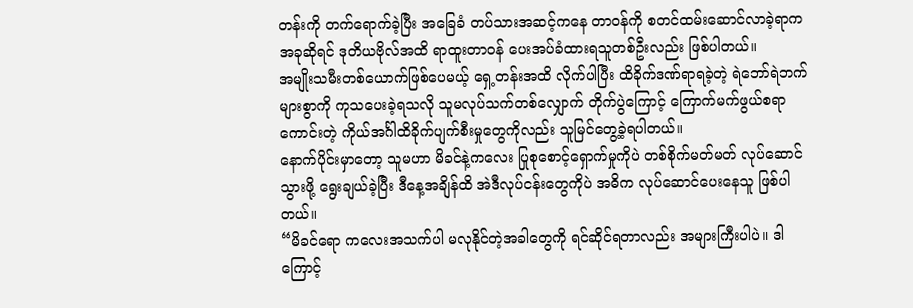တန်းကို တက်ရောက်ခဲ့ပြီး အခြေခံ တပ်သားအဆင့်ကနေ တာဝန်ကို စတင်ထမ်းဆောင်လာခဲ့ရာက အခုဆိုရင် ဒုတိယဗိုလ်အထိ ရာထူးတာဝန် ပေးအပ်ခံထားရသူတစ်ဦးလည်း ဖြစ်ပါတယ်။
အမျိုးသမီးတစ်ယောက်ဖြစ်ပေမယ့် ရှေ့တန်းအထိ လိုက်ပါပြီး ထိခိုက်ဒဏ်ရာရခဲ့တဲ့ ရဲဘော်ရဲဘက်များစွာကို ကုသပေးခဲ့ရသလို သူမလုပ်သက်တစ်လျှောက် တိုက်ပွဲကြောင့် ကြောက်မက်ဖွယ်စရာကောင်းတဲ့ ကိုယ်အင်္ဂါထိခိုက်ပျက်စီးမှုတွေကိုလည်း သူမြင်တွေ့ခဲ့ရပါတယ်။
နောက်ပိုင်းမှာတော့ သူမဟာ မိခင်နဲ့ကလေး ပြုစုစောင့်ရှောက်မှုကိုပဲ တစ်စိုက်မတ်မတ် လုပ်ဆောင် သွားဖို့ ရွေးချယ်ခဲ့ပြီး ဒီနေ့အချိန်ထိ အဲဒီလုပ်ငန်းတွေကိုပဲ အဓိက လုပ်ဆောင်ပေးနေသူ ဖြစ်ပါတယ်။
“မိခင်ရော ကလေးအသက်ပါ မလုနိုင်တဲ့အခါတွေကို ရင်ဆိုင်ရတာလည်း အများကြီးပါပဲ။ ဒါကြောင့်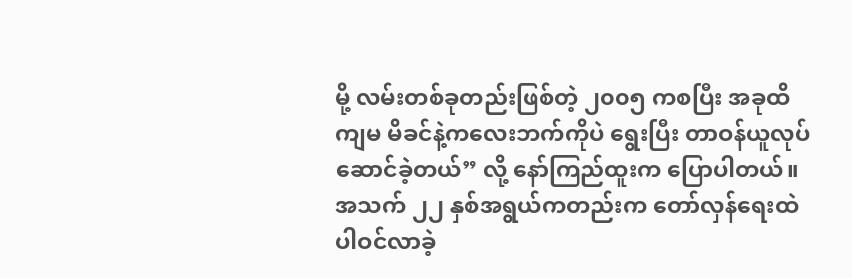မို့ လမ်းတစ်ခုတည်းဖြစ်တဲ့ ၂၀၀၅ ကစပြီး အခုထိ ကျမ မိခင်နဲ့ကလေးဘက်ကိုပဲ ရွေးပြီး တာဝန်ယူလုပ်ဆောင်ခဲ့တယ်” လို့ နော်ကြည်ထူးက ပြောပါတယ်။
အသက် ၂၂ နှစ်အရွယ်ကတည်းက တော်လှန်ရေးထဲ ပါဝင်လာခဲ့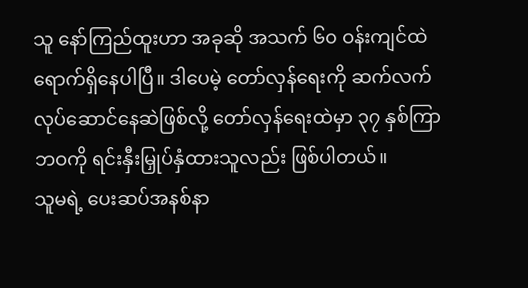သူ နော်ကြည်ထူးဟာ အခုဆို အသက် ၆၀ ဝန်းကျင်ထဲ ရောက်ရှိနေပါပြီ။ ဒါပေမဲ့ တော်လှန်ရေးကို ဆက်လက် လုပ်ဆောင်နေဆဲဖြစ်လို့ တော်လှန်ရေးထဲမှာ ၃၇ နှစ်ကြာ ဘဝကို ရင်းနှီးမြှုပ်နှံထားသူလည်း ဖြစ်ပါတယ်။
သူမရဲ့ ပေးဆပ်အနစ်နာ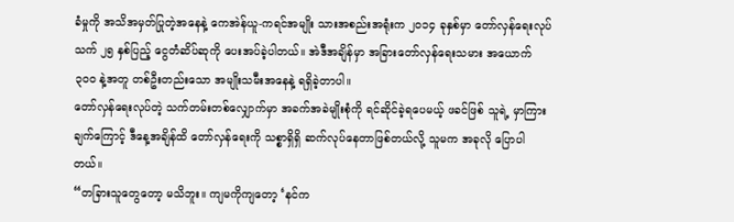ခံမှုကို အသိအမှတ်ပြုတဲ့အနေနဲ့ ကေအဲန်ယူ-ကရင်အမျိုး သားအစည်းအရုံးက ၂၀၁၄ ခုနှစ်မှာ တော်လှန်ရေးလုပ်သက် ၂၅ နှစ်ပြည့် ငွေတံဆိပ်ဆုကို ပေးအပ်ခဲ့ပါတယ်။ အဲဒီအချိန်မှာ အခြားတော်လှန်ရေးသမား အယောက် ၃၀၀ နဲ့အတူ တစ်ဦးတည်းသော အမျိုးသမီးအနေနဲ့ ရရှိခဲ့တာပါ။
တော်လှန်ရေးလုပ်တဲ့ သက်တမ်းတစ်လျှောက်မှာ အခက်အခဲမျိုးစုံကို ရင်ဆိုင်ခဲ့ရပေမယ့် ဖခင်ဖြစ် သူရဲ့ မှာကြားချက်ကြောင့် ဒီနေ့အချိန်ထိ တော်လှန်ရေးကို သစ္စာရှိရှိ ဆက်လုပ်နေတာဖြစ်တယ်လို့ သူမက အခုလို ပြောပါတယ်။
“တခြားသူတွေတော့ မသိဘူး။ ကျမကိုကျတော့ ‘နင်က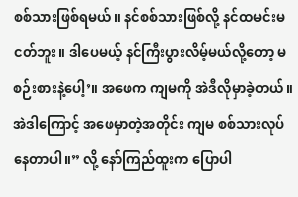စစ်သားဖြစ်ရမယ်။ နင်စစ်သားဖြစ်လို့ နင်ထမင်းမငတ်ဘူး။ ဒါပေမယ့် နင်ကြီးပွားလိမ့်မယ်လို့တော့ မစဉ်းစားနဲ့ပေါ့’။ အဖေက ကျမကို အဲဒီလိုမှာခဲ့တယ်။ အဲဒါကြောင့် အဖေမှာတဲ့အတိုင်း ကျမ စစ်သားလုပ်နေတာပါ။” လို့ နော်ကြည်ထူးက ပြောပါ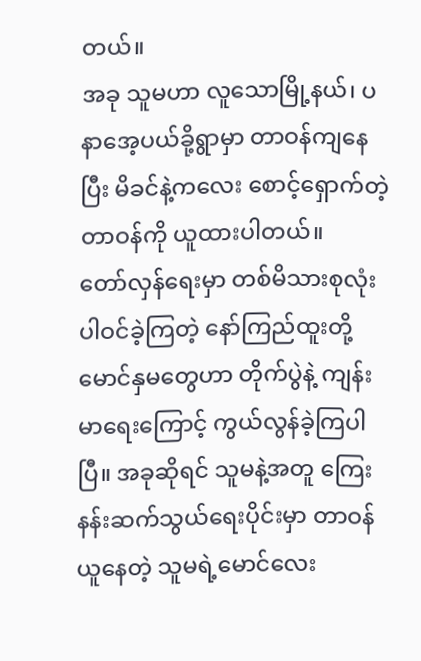တယ်။
အခု သူမဟာ လူသောမြို့နယ်၊ ပနာအေ့ပယ်ခို့ရွာမှာ တာဝန်ကျနေပြီး မိခင်နဲ့ကလေး စောင့်ရှောက်တဲ့ တာဝန်ကို ယူထားပါတယ်။
တော်လှန်ရေးမှာ တစ်မိသားစုလုံး ပါဝင်ခဲ့ကြတဲ့ နော်ကြည်ထူးတို့ မောင်နှမတွေဟာ တိုက်ပွဲနဲ့ ကျန်းမာရေးကြောင့် ကွယ်လွန်ခဲ့ကြပါပြီ။ အခုဆိုရင် သူမနဲ့အတူ ကြေးနန်းဆက်သွယ်ရေးပိုင်းမှာ တာဝန်ယူနေတဲ့ သူမရဲ့မောင်လေး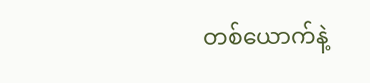တစ်ယောက်နဲ့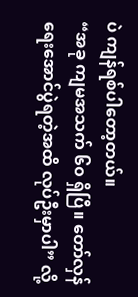ပဲ ကျန်ရစ်ပါတော့တယ်။
“အခု ကျမအသက် ၆၀ ရှိပြီ။ တော်လှန်ရေးအောင်ပွဲရတဲ့အထိ လုပ်ဦးမှာပါ” လို့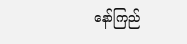နော်ကြည်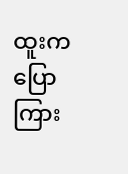ထူးက ပြောကြား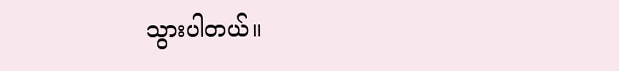သွားပါတယ်။